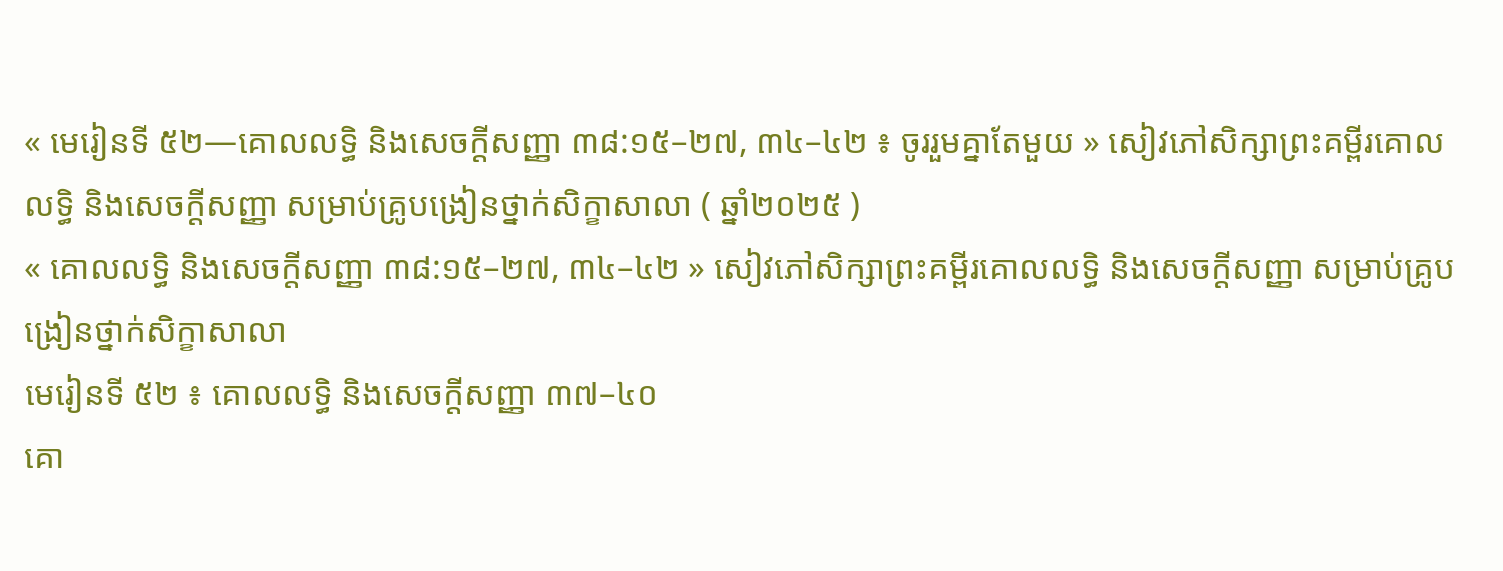« មេរៀនទី ៥២—គោលលទ្ធិ និងសេចក្តីសញ្ញា ៣៨:១៥–២៧, ៣៤–៤២ ៖ ចូររួមគ្នាតែមួយ » សៀវភៅសិក្សាព្រះគម្ពីរគោលលទ្ធិ និងសេចក្ដីសញ្ញា សម្រាប់គ្រូបង្រៀនថ្នាក់សិក្ខាសាលា ( ឆ្នាំ២០២៥ )
« គោលលទ្ធិ និងសេចក្តីសញ្ញា ៣៨:១៥–២៧, ៣៤–៤២ » សៀវភៅសិក្សាព្រះគម្ពីរគោលលទ្ធិ និងសេចក្ដីសញ្ញា សម្រាប់គ្រូបង្រៀនថ្នាក់សិក្ខាសាលា
មេរៀនទី ៥២ ៖ គោលលទ្ធិ និងសេចក្តីសញ្ញា ៣៧–៤០
គោ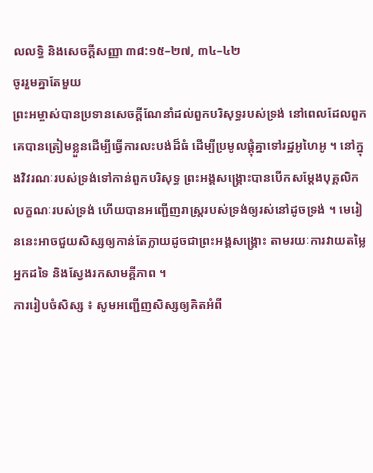លលទ្ធិ និងសេចក្តីសញ្ញា ៣៨:១៥–២៧, ៣៤–៤២
ចូររួមគ្នាតែមួយ
ព្រះអម្ចាស់បានប្រទានសេចក្ដីណែនាំដល់ពួកបរិសុទ្ធរបស់ទ្រង់ នៅពេលដែលពួកគេបានត្រៀមខ្លួនដើម្បីធ្វើការលះបង់ដ៏ធំ ដើម្បីប្រមូលផ្តុំគ្នាទៅរដ្ឋអូហៃអូ ។ នៅក្នុងវិវរណៈរបស់ទ្រង់ទៅកាន់ពួកបរិសុទ្ធ ព្រះអង្គសង្រ្គោះបានបើកសម្ដែងបុគ្គលិកលក្ខណៈរបស់ទ្រង់ ហើយបានអញ្ជើញរាស្រ្តរបស់ទ្រង់ឲ្យរស់នៅដូចទ្រង់ ។ មេរៀននេះអាចជួយសិស្សឲ្យកាន់តែក្លាយដូចជាព្រះអង្គសង្គ្រោះ តាមរយៈការវាយតម្លៃអ្នកដទៃ និងស្វែងរកសាមគ្គីភាព ។
ការរៀបចំសិស្ស ៖ សូមអញ្ជើញសិស្សឲ្យគិតអំពី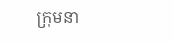ក្រុមនា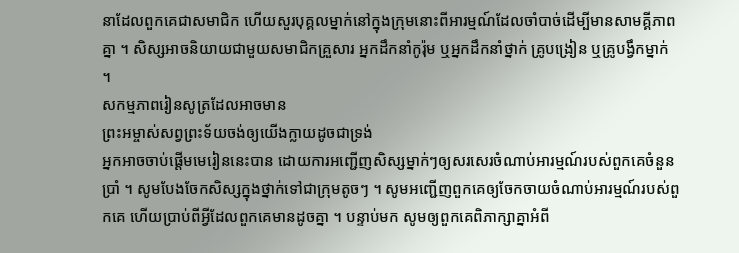នាដែលពួកគេជាសមាជិក ហើយសួរបុគ្គលម្នាក់នៅក្នុងក្រុមនោះពីអារម្មណ៍ដែលចាំបាច់ដើម្បីមានសាមគ្គីភាពគ្នា ។ សិស្សអាចនិយាយជាមួយសមាជិកគ្រួសារ អ្នកដឹកនាំកូរ៉ុម ឬអ្នកដឹកនាំថ្នាក់ គ្រូបង្រៀន ឬគ្រូបង្វឹកម្នាក់ ។
សកម្មភាពរៀនសូត្រដែលអាចមាន
ព្រះអម្ចាស់សព្វព្រះទ័យចង់ឲ្យយើងក្លាយដូចជាទ្រង់
អ្នកអាចចាប់ផ្ដើមមេរៀននេះបាន ដោយការអញ្ជើញសិស្សម្នាក់ៗឲ្យសរសេរចំណាប់អារម្មណ៍របស់ពួកគេចំនួនប្រាំ ។ សូមបែងចែកសិស្សក្នុងថ្នាក់ទៅជាក្រុមតូចៗ ។ សូមអញ្ជើញពួកគេឲ្យចែកចាយចំណាប់អារម្មណ៍របស់ពួកគេ ហើយប្រាប់ពីអ្វីដែលពួកគេមានដូចគ្នា ។ បន្ទាប់មក សូមឲ្យពួកគេពិភាក្សាគ្នាអំពី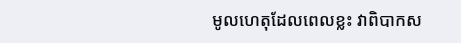មូលហេតុដែលពេលខ្លះ វាពិបាកស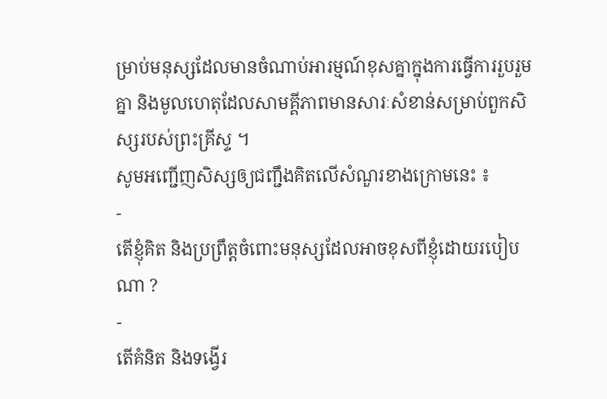ម្រាប់មនុស្សដែលមានចំណាប់អារម្មណ៍ខុសគ្នាក្នុងការធ្វើការរួបរួមគ្នា និងមូលហេតុដែលសាមគ្គីភាពមានសារៈសំខាន់សម្រាប់ពួកសិស្សរបស់ព្រះគ្រីស្ទ ។
សូមអញ្ជើញសិស្សឲ្យជញ្ជឹងគិតលើសំណួរខាងក្រោមនេះ ៖
-
តើខ្ញុំគិត និងប្រព្រឹត្តចំពោះមនុស្សដែលអាចខុសពីខ្ញុំដោយរបៀបណា ?
-
តើគំនិត និងទង្វើរ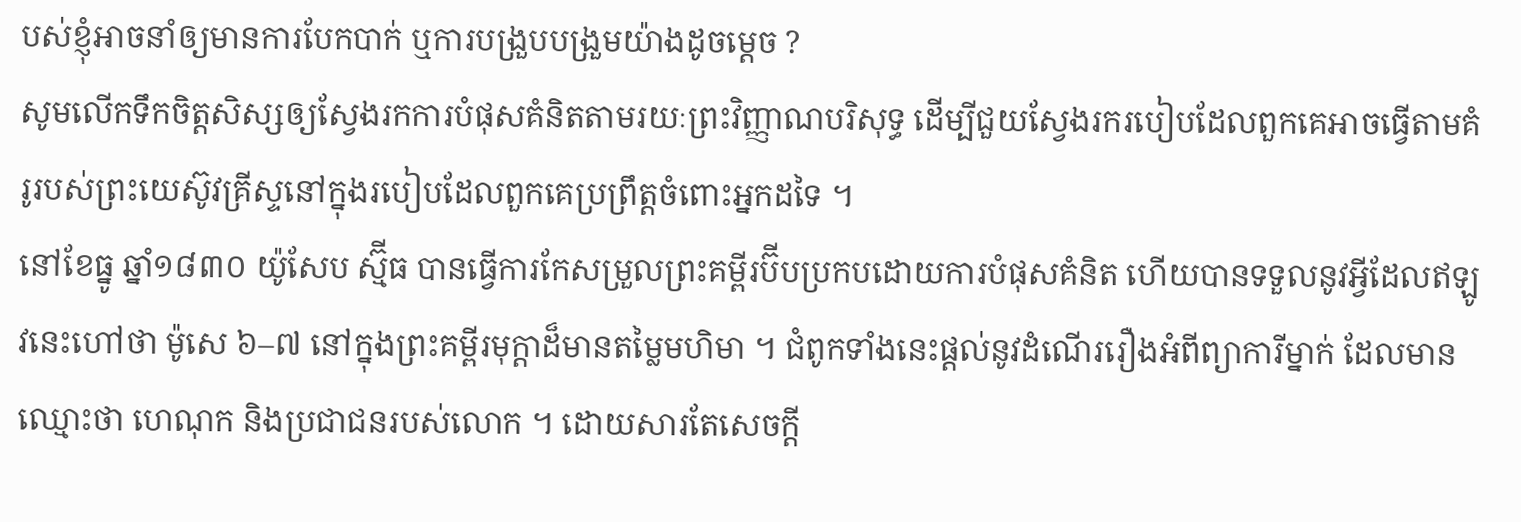បស់ខ្ញុំអាចនាំឲ្យមានការបែកបាក់ ឬការបង្រួបបង្រួមយ៉ាងដូចម្តេច ?
សូមលើកទឹកចិត្តសិស្សឲ្យស្វែងរកការបំផុសគំនិតតាមរយៈព្រះវិញ្ញាណបរិសុទ្ធ ដើម្បីជួយស្វែងរករបៀបដែលពួកគេអាចធ្វើតាមគំរូរបស់ព្រះយេស៊ូវគ្រីស្ទនៅក្នុងរបៀបដែលពួកគេប្រព្រឹត្តចំពោះអ្នកដទៃ ។
នៅខែធ្នូ ឆ្នាំ១៨៣០ យ៉ូសែប ស្ម៊ីធ បានធ្វើការកែសម្រួលព្រះគម្ពីរប៊ីបប្រកបដោយការបំផុសគំនិត ហើយបានទទួលនូវអ្វីដែលឥឡូវនេះហៅថា ម៉ូសេ ៦–៧ នៅក្នុងព្រះគម្ពីរមុក្តាដ៏មានតម្លៃមហិមា ។ ជំពូកទាំងនេះផ្ដល់នូវដំណើររឿងអំពីព្យាការីម្នាក់ ដែលមានឈ្មោះថា ហេណុក និងប្រជាជនរបស់លោក ។ ដោយសារតែសេចក្ដី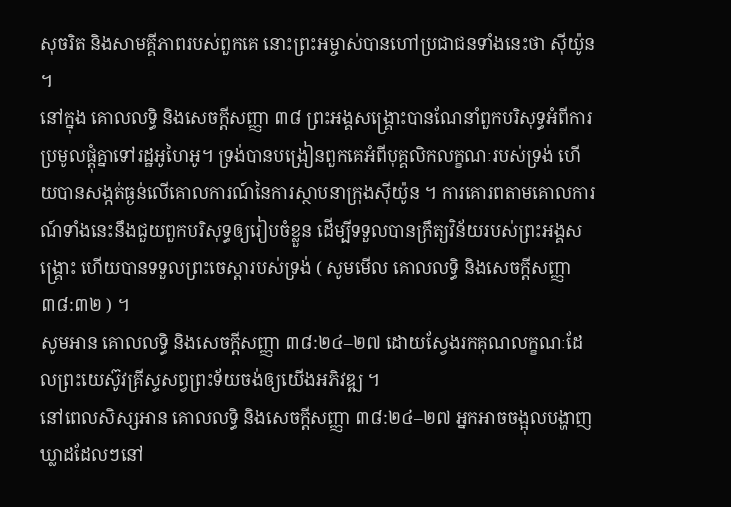សុចរិត និងសាមគ្គីភាពរបស់ពួកគេ នោះព្រះអម្ចាស់បានហៅប្រជាជនទាំងនេះថា ស៊ីយ៉ូន ។
នៅក្នុង គោលលទ្ធិ និងសេចក្ដីសញ្ញា ៣៨ ព្រះអង្គសង្គ្រោះបានណែនាំពួកបរិសុទ្ធអំពីការប្រមូលផ្តុំគ្នាទៅរដ្ឋអូហៃអូ។ ទ្រង់បានបង្រៀនពួកគេអំពីបុគ្គលិកលក្ខណៈរបស់ទ្រង់ ហើយបានសង្កត់ធ្ងន់លើគោលការណ៍នៃការស្ថាបនាក្រុងស៊ីយ៉ូន ។ ការគោរពតាមគោលការណ៍ទាំងនេះនឹងជួយពួកបរិសុទ្ធឲ្យរៀបចំខ្លួន ដើម្បីទទួលបានក្រឹត្យវិន័យរបស់ព្រះអង្គសង្គ្រោះ ហើយបានទទួលព្រះចេស្ដារបស់ទ្រង់ ( សូមមើល គោលលទ្ធិ និងសេចក្តីសញ្ញា ៣៨:៣២ ) ។
សូមអាន គោលលទ្ធិ និងសេចក្តីសញ្ញា ៣៨:២៤–២៧ ដោយស្វែងរកគុណលក្ខណៈដែលព្រះយេស៊ូវគ្រីស្ទសព្វព្រះទ័យចង់ឲ្យយើងអភិវឌ្ឍ ។
នៅពេលសិស្សអាន គោលលទ្ធិ និងសេចក្ដីសញ្ញា ៣៨:២៤–២៧ អ្នកអាចចង្អុលបង្ហាញឃ្លាដដែលៗនៅ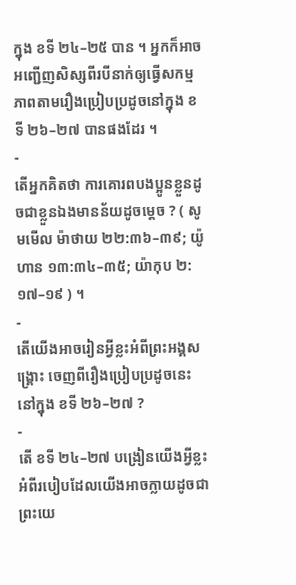ក្នុង ខទី ២៤–២៥ បាន ។ អ្នកក៏អាចអញ្ជើញសិស្សពីរបីនាក់ឲ្យធ្វើសកម្មភាពតាមរឿងប្រៀបប្រដូចនៅក្នុង ខទី ២៦–២៧ បានផងដែរ ។
-
តើអ្នកគិតថា ការគោរពបងប្អូនខ្លួនដូចជាខ្លួនឯងមានន័យដូចម្ដេច ? ( សូមមើល ម៉ាថាយ ២២:៣៦–៣៩; យ៉ូហាន ១៣:៣៤–៣៥; យ៉ាកុប ២:១៧–១៩ ) ។
-
តើយើងអាចរៀនអ្វីខ្លះអំពីព្រះអង្គសង្គ្រោះ ចេញពីរឿងប្រៀបប្រដូចនេះនៅក្នុង ខទី ២៦–២៧ ?
-
តើ ខទី ២៤–២៧ បង្រៀនយើងអ្វីខ្លះ អំពីរបៀបដែលយើងអាចក្លាយដូចជាព្រះយេ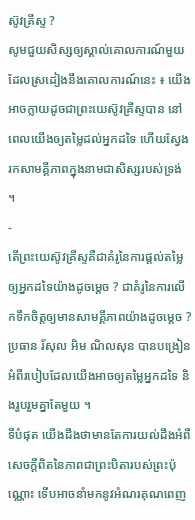ស៊ូវគ្រីស្ទ ?
សូមជួយសិស្សឲ្យស្គាល់គោលការណ៍មួយ ដែលស្រដៀងនឹងគោលការណ៍នេះ ៖ យើងអាចក្លាយដូចជាព្រះយេស៊ូវគ្រីស្ទបាន នៅពេលយើងឲ្យតម្លៃដល់អ្នកដទៃ ហើយស្វែងរកសាមគ្គីភាពក្នុងនាមជាសិស្សរបស់ទ្រង់ ។
-
តើព្រះយេស៊ូវគ្រីស្ទគឺជាគំរូនៃការផ្ដល់តម្លៃឲ្យអ្នកដទៃយ៉ាងដូចម្ដេច ? ជាគំរូនៃការលើកទឹកចិត្តឲ្យមានសាមគ្គីភាពយ៉ាងដូចម្ដេច ?
ប្រធាន រ័សុល អិម ណិលសុន បានបង្រៀនអំពីរបៀបដែលយើងអាចឲ្យតម្លៃអ្នកដទៃ និងរួបរួមគ្នាតែមួយ ។
ទីបំផុត យើងដឹងថាមានតែការយល់ដឹងអំពីសេចក្តីពិតនៃភាពជាព្រះបិតារបស់ព្រះប៉ុណ្ណោះ ទើបអាចនាំមកនូវអំណរគុណពេញ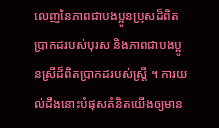លេញនៃភាពជាបងប្អូនប្រុសដ៏ពិតប្រាកដរបស់បុរស និងភាពជាបងប្អូនស្រីដ៏ពិតប្រាកដរបស់ស្ត្រី ។ ការយល់ដឹងនោះបំផុសគំនិតយើងឲ្យមាន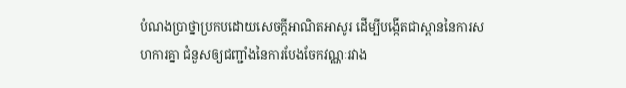បំណងប្រាថ្នាប្រកបដោយសេចក្តីអាណិតអាសូរ ដើម្បីបង្កើតជាស្ពាននៃការសហការគ្នា ជំនួសឲ្យជញ្ជាំងនៃការបែងចែកវណ្ណៈរវាង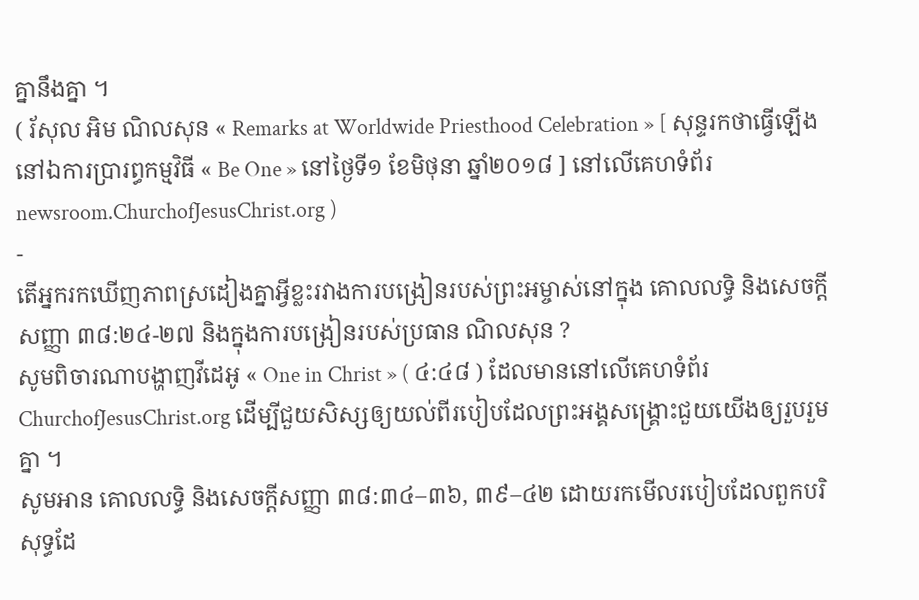គ្នានឹងគ្នា ។
( រ័សុល អិម ណិលសុន « Remarks at Worldwide Priesthood Celebration » [ សុន្ទរកថាធ្វើឡើងនៅឯការប្រារព្ធកម្មវិធី « Be One » នៅថ្ងៃទី១ ខែមិថុនា ឆ្នាំ២០១៨ ] នៅលើគេហទំព័រ newsroom.ChurchofJesusChrist.org )
-
តើអ្នករកឃើញភាពស្រដៀងគ្នាអ្វីខ្លះរវាងការបង្រៀនរបស់ព្រះអម្ចាស់នៅក្នុង គោលលទ្ធិ និងសេចក្ដីសញ្ញា ៣៨:២៤-២៧ និងក្នុងការបង្រៀនរបស់ប្រធាន ណិលសុន ?
សូមពិចារណាបង្ហាញវីដេអូ « One in Christ » ( ៤:៤៨ ) ដែលមាននៅលើគេហទំព័រ ChurchofJesusChrist.org ដើម្បីជួយសិស្សឲ្យយល់ពីរបៀបដែលព្រះអង្គសង្គ្រោះជួយយើងឲ្យរួបរួមគ្នា ។
សូមអាន គោលលទ្ធិ និងសេចក្តីសញ្ញា ៣៨:៣៤–៣៦, ៣៩–៤២ ដោយរកមើលរបៀបដែលពួកបរិសុទ្ធដែ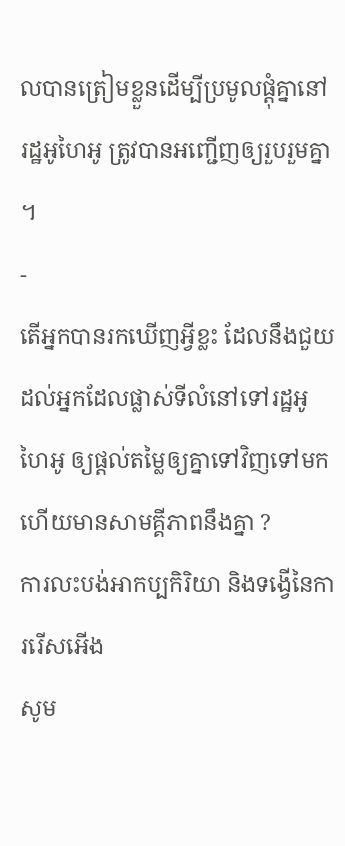លបានត្រៀមខ្លួនដើម្បីប្រមូលផ្តុំគ្នានៅរដ្ឋអូហៃអូ ត្រូវបានអញ្ជើញឲ្យរួបរួមគ្នា ។
-
តើអ្នកបានរកឃើញអ្វីខ្លះ ដែលនឹងជួយដល់អ្នកដែលផ្លាស់ទីលំនៅទៅរដ្ឋអូហៃអូ ឲ្យផ្ដល់តម្លៃឲ្យគ្នាទៅវិញទៅមក ហើយមានសាមគ្គីភាពនឹងគ្នា ?
ការលះបង់អាកប្បកិរិយា និងទង្វើនៃការរើសអើង
សូម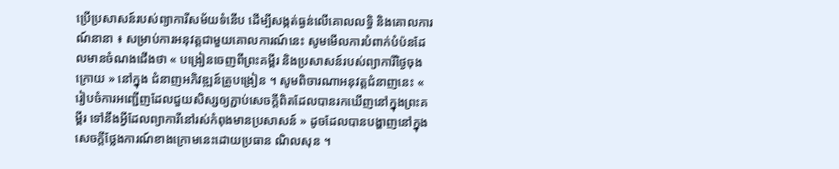ប្រើប្រសាសន៍របស់ព្យាការីសម័យទំនើប ដើម្បីសង្កត់ធ្ងន់លើគោលលទ្ធិ និងគោលការណ៍នានា ៖ សម្រាប់ការអនុវត្តជាមួយគោលការណ៍នេះ សូមមើលការបំពាក់បំប៉នដែលមានចំណងជើងថា « បង្រៀនចេញពីព្រះគម្ពីរ និងប្រសាសន៍របស់ព្យាការីថ្ងៃចុងក្រោយ » នៅក្នុង ជំនាញអភិវឌ្ឍន៍គ្រូបង្រៀន ។ សូមពិចារណាអនុវត្តជំនាញនេះ « រៀបចំការអញ្ជើញដែលជួយសិស្សឲ្យភ្ជាប់សេចក្ដីពិតដែលបានរកឃើញនៅក្នុងព្រះគម្ពីរ ទៅនឹងអ្វីដែលព្យាការីនៅរស់កំពុងមានប្រសាសន៍ » ដូចដែលបានបង្ហាញនៅក្នុងសេចក្តីថ្លែងការណ៍ខាងក្រោមនេះដោយប្រធាន ណិលសុន ។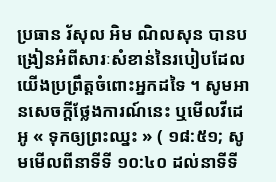ប្រធាន រ័សុល អិម ណិលសុន បានបង្រៀនអំពីសារៈសំខាន់នៃរបៀបដែលយើងប្រព្រឹត្តចំពោះអ្នកដទៃ ។ សូមអានសេចក្ដីថ្លែងការណ៍នេះ ឬមើលវីដេអូ « ទុកឲ្យព្រះឈ្នះ » ( ១៨:៥១; សូមមើលពីនាទីទី ១០:៤០ ដល់នាទីទី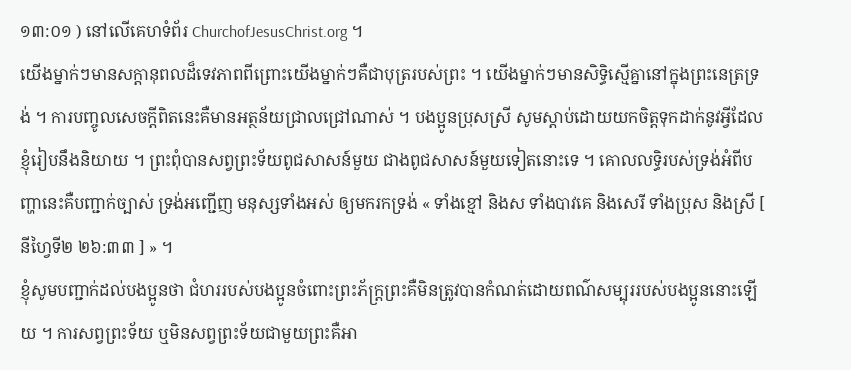១៣:០១ ) នៅលើគេហទំព័រ ChurchofJesusChrist.org ។
យើងម្នាក់ៗមានសក្តានុពលដ៏ទេវភាពពីព្រោះយើងម្នាក់ៗគឺជាបុត្ររបស់ព្រះ ។ យើងម្នាក់ៗមានសិទ្ធិស្មើគ្នានៅក្នុងព្រះនេត្រទ្រង់ ។ ការបញ្ចូលសេចក្តីពិតនេះគឺមានអត្ថន័យជ្រាលជ្រៅណាស់ ។ បងប្អូនប្រុសស្រី សូមស្តាប់ដោយយកចិត្តទុកដាក់នូវអ្វីដែលខ្ញុំរៀបនឹងនិយាយ ។ ព្រះពុំបានសព្វព្រះទ័យពូជសាសន៍មួយ ជាងពូជសាសន៍មួយទៀតនោះទេ ។ គោលលទ្ធិរបស់ទ្រង់អំពីបញ្ហានេះគឺបញ្ជាក់ច្បាស់ ទ្រង់អញ្ជើញ មនុស្សទាំងអស់ ឲ្យមករកទ្រង់ « ទាំងខ្មៅ និងស ទាំងបាវគេ និងសេរី ទាំងប្រុស និងស្រី [ នីហ្វៃទី២ ២៦:៣៣ ] » ។
ខ្ញុំសូមបញ្ជាក់ដល់បងប្អូនថា ជំហររបស់បងប្អូនចំពោះព្រះភ័ក្រ្តព្រះគឺមិនត្រូវបានកំណត់ដោយពណ៌សម្បុររបស់បងប្អូននោះឡើយ ។ ការសព្វព្រះទ័យ ឬមិនសព្វព្រះទ័យជាមួយព្រះគឺអា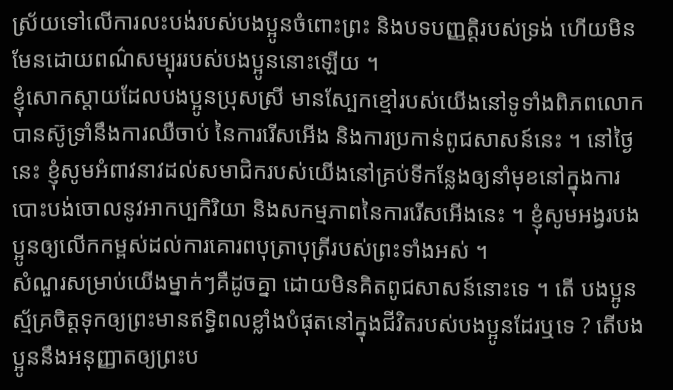ស្រ័យទៅលើការលះបង់របស់បងប្អូនចំពោះព្រះ និងបទបញ្ញត្តិរបស់ទ្រង់ ហើយមិនមែនដោយពណ៌សម្បុររបស់បងប្អូននោះឡើយ ។
ខ្ញុំសោកស្តាយដែលបងប្អូនប្រុសស្រី មានស្បែកខ្មៅរបស់យើងនៅទូទាំងពិភពលោកបានស៊ូទ្រាំនឹងការឈឺចាប់ នៃការរើសអើង និងការប្រកាន់ពូជសាសន៍នេះ ។ នៅថ្ងៃនេះ ខ្ញុំសូមអំពាវនាវដល់សមាជិករបស់យើងនៅគ្រប់ទីកន្លែងឲ្យនាំមុខនៅក្នុងការបោះបង់ចោលនូវអាកប្បកិរិយា និងសកម្មភាពនៃការរើសអើងនេះ ។ ខ្ញុំសូមអង្វរបងប្អូនឲ្យលើកកម្ពស់ដល់ការគោរពបុត្រាបុត្រីរបស់ព្រះទាំងអស់ ។
សំណួរសម្រាប់យើងម្នាក់ៗគឺដូចគ្នា ដោយមិនគិតពូជសាសន៍នោះទេ ។ តើ បងប្អូន ស្ម័គ្រចិត្តទុកឲ្យព្រះមានឥទ្ធិពលខ្លាំងបំផុតនៅក្នុងជីវិតរបស់បងប្អូនដែរឬទេ ? តើបងប្អូននឹងអនុញ្ញាតឲ្យព្រះប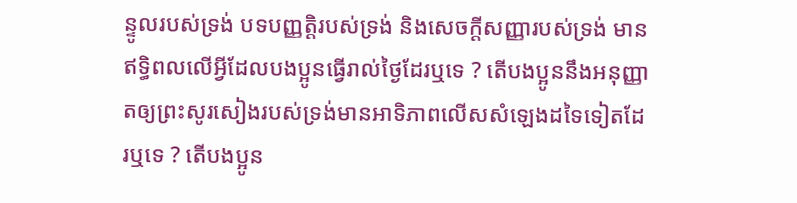ន្ទូលរបស់ទ្រង់ បទបញ្ញត្តិរបស់ទ្រង់ និងសេចក្តីសញ្ញារបស់ទ្រង់ មានឥទ្ធិពលលើអ្វីដែលបងប្អូនធ្វើរាល់ថ្ងៃដែរឬទេ ? តើបងប្អូននឹងអនុញ្ញាតឲ្យព្រះសូរសៀងរបស់ទ្រង់មានអាទិភាពលើសសំឡេងដទៃទៀតដែរឬទេ ? តើបងប្អូន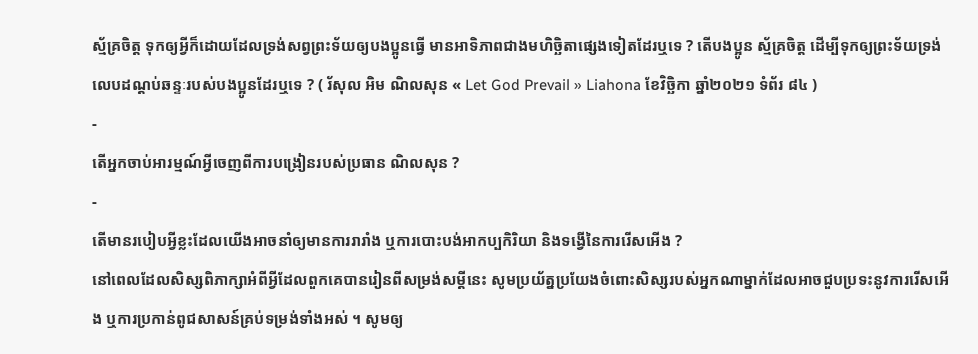ស្ម័គ្រចិត្ត ទុកឲ្យអ្វីក៏ដោយដែលទ្រង់សព្វព្រះទ័យឲ្យបងប្អូនធ្វើ មានអាទិភាពជាងមហិច្ឆិតាផ្សេងទៀតដែរឬទេ ? តើបងប្អូន ស្ម័គ្រចិត្ត ដើម្បីទុកឲ្យព្រះទ័យទ្រង់លេបដណ្ដប់ឆន្ទៈរបស់បងប្អូនដែរឬទេ ? ( រ័សុល អិម ណិលសុន « Let God Prevail » Liahona ខែវិច្ឆិកា ឆ្នាំ២០២១ ទំព័រ ៨៤ )
-
តើអ្នកចាប់អារម្មណ៍អ្វីចេញពីការបង្រៀនរបស់ប្រធាន ណិលសុន ?
-
តើមានរបៀបអ្វីខ្លះដែលយើងអាចនាំឲ្យមានការរារាំង ឬការបោះបង់អាកប្បកិរិយា និងទង្វើនៃការរើសអើង ?
នៅពេលដែលសិស្សពិភាក្សាអំពីអ្វីដែលពួកគេបានរៀនពីសម្រង់សម្តីនេះ សូមប្រយ័ត្នប្រយែងចំពោះសិស្សរបស់អ្នកណាម្នាក់ដែលអាចជួបប្រទះនូវការរើសអើង ឬការប្រកាន់ពូជសាសន៍គ្រប់ទម្រង់ទាំងអស់ ។ សូមឲ្យ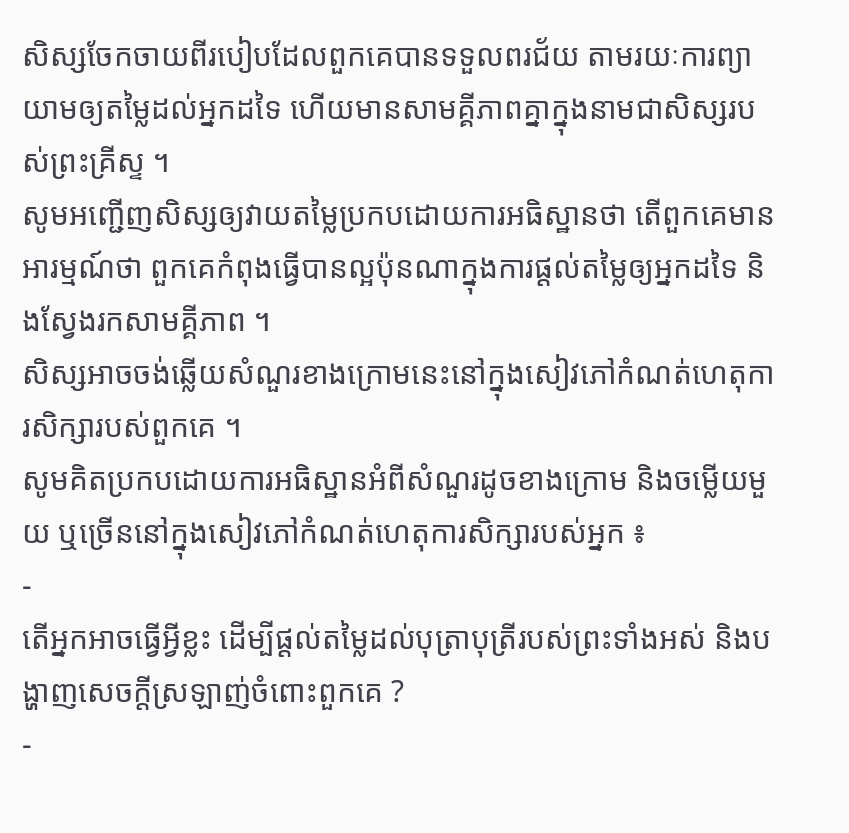សិស្សចែកចាយពីរបៀបដែលពួកគេបានទទួលពរជ័យ តាមរយៈការព្យាយាមឲ្យតម្លៃដល់អ្នកដទៃ ហើយមានសាមគ្គីភាពគ្នាក្នុងនាមជាសិស្សរបស់ព្រះគ្រីស្ទ ។
សូមអញ្ជើញសិស្សឲ្យវាយតម្លៃប្រកបដោយការអធិស្ឋានថា តើពួកគេមានអារម្មណ៍ថា ពួកគេកំពុងធ្វើបានល្អប៉ុនណាក្នុងការផ្ដល់តម្លៃឲ្យអ្នកដទៃ និងស្វែងរកសាមគ្គីភាព ។
សិស្សអាចចង់ឆ្លើយសំណួរខាងក្រោមនេះនៅក្នុងសៀវភៅកំណត់ហេតុការសិក្សារបស់ពួកគេ ។
សូមគិតប្រកបដោយការអធិស្ឋានអំពីសំណួរដូចខាងក្រោម និងចម្លើយមួយ ឬច្រើននៅក្នុងសៀវភៅកំណត់ហេតុការសិក្សារបស់អ្នក ៖
-
តើអ្នកអាចធ្វើអ្វីខ្លះ ដើម្បីផ្ដល់តម្លៃដល់បុត្រាបុត្រីរបស់ព្រះទាំងអស់ និងបង្ហាញសេចក្តីស្រឡាញ់ចំពោះពួកគេ ?
-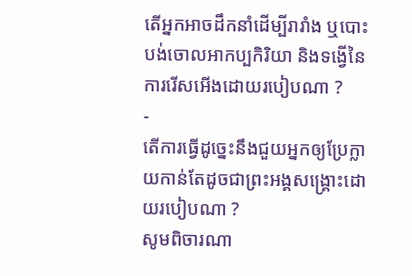តើអ្នកអាចដឹកនាំដើម្បីរារាំង ឬបោះបង់ចោលអាកប្បកិរិយា និងទង្វើនៃការរើសអើងដោយរបៀបណា ?
-
តើការធ្វើដូច្នេះនឹងជួយអ្នកឲ្យប្រែក្លាយកាន់តែដូចជាព្រះអង្គសង្គ្រោះដោយរបៀបណា ?
សូមពិចារណា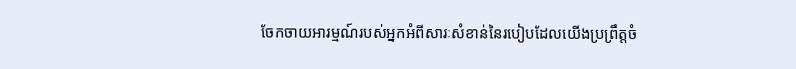ចែកចាយអារម្មណ៍របស់អ្នកអំពីសារៈសំខាន់នៃរបៀបដែលយើងប្រព្រឹត្តចំ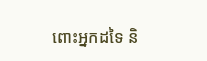ពោះអ្នកដទៃ និ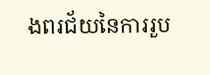ងពរជ័យនៃការរួប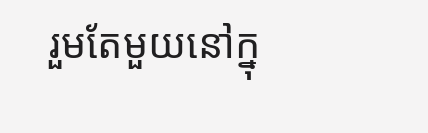រួមតែមួយនៅក្នុ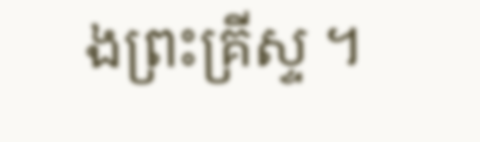ងព្រះគ្រីស្ទ ។